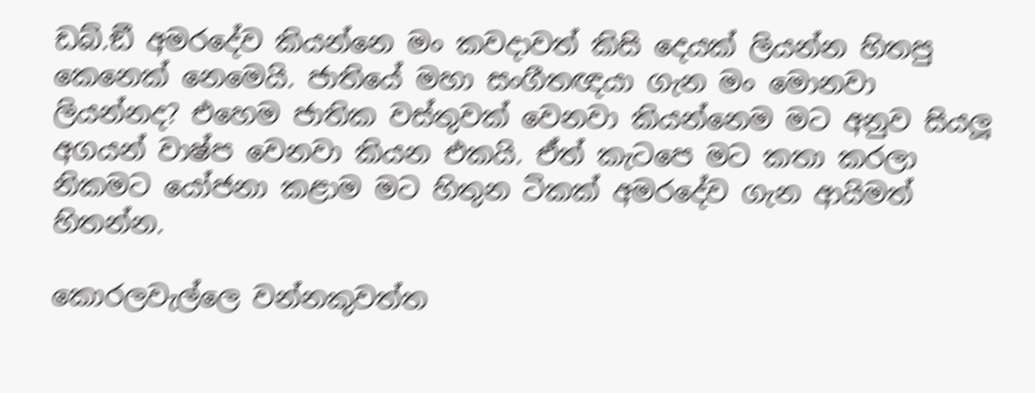ඩබ්.ඞී අමරදේව කියන්නෙ මං කවදාවත් කිසි දෙයක් ලියන්න හිතපු කෙනෙක් නෙමෙයි. ජාතියේ මහා සංගීතඥයා ගැන මං මොනවා ලියන්නද? එහෙම ජාතික වස්තුවක් වෙනවා කියන්නෙම මට අනුව සියලූ අගයන් වාෂ්ප වෙනවා කියන එකයි. ඒත් කැටපෙ මට කතා කරලා නිකමට යෝජනා කළාම මට හිතුන ටිකක් අමරදේව ගැන ආයිමත් හිතන්න.

කොරලවැල්ලෙ වන්නකුවත්ත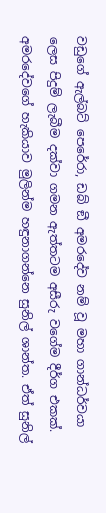වඩුගේ ඇල්බට් පෙරේරා, ඩබ් ඞී අමරදේව නම් වූ මහා ගාන්ධර්වයා ලෙස පිදුම් ලැබීම දක්වා ගමන ඇත්තටම අසීරු වගේම දීර්ග එකක්. අමරදේවගේ හැකියාව මුලින්ම හඳුනාගන්නෙ සුනිල් ශාන්ත. ඒත් සුනිල්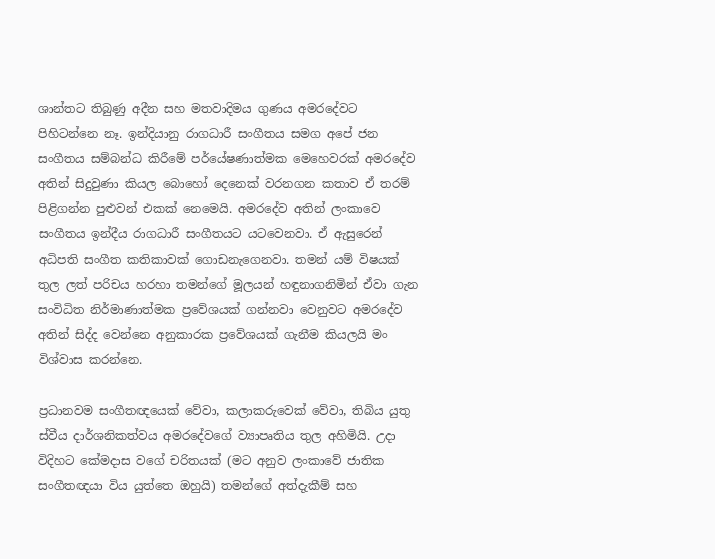ශාන්තට තිබුණු අදීන සහ මතවාදිමය ගුණය අමරදේවට පිහිටන්නෙ නෑ. ඉන්දියානු රාගධාරී සංගීතය සමග අපේ ජන සංගීතය සම්බන්ධ කිරීමේ පර්යේෂණාත්මක මෙහෙවරක් අමරදේව අතින් සිදුවුණා කියල බොහෝ දෙනෙක් වරනගන කතාව ඒ තරම් පිළිගන්න පුළුවන් එකක් නෙමෙයි. අමරදේව අතින් ලංකාවෙ සංගීතය ඉන්දීය රාගධාරී සංගීතයට යටවෙනවා. ඒ ඇසුරෙන් අධිපති සංගීත කතිකාවක් ගොඩනැගෙනවා. තමන් යම් විෂයක් තුල ලත් පරිචය හරහා තමන්ගේ මූලයන් හඳුනාගනිමින් ඒවා ගැන සංවිධිත නිර්මාණාත්මක ප්‍රවේශයක් ගන්නවා වෙනුවට අමරදේව අතින් සිද්ද වෙන්නෙ අනුකාරක ප්‍රවේශයක් ගැනීම කියලයි මං විශ්වාස කරන්නෙ.

ප්‍රධානවම සංගීතඥයෙක් වේවා, කලාකරුවෙක් වේවා, තිබිය යුතු ස්වීය දාර්ශනිකත්වය අමරදේවගේ ව්‍යාපෘතිය තුල අහිමියි. උදා විදිහට කේමදාස වගේ චරිතයක් (මට අනුව ලංකාවේ ජාතික සංගීතඥයා විය යුත්තෙ ඔහුයි) තමන්ගේ අත්දැකීම් සහ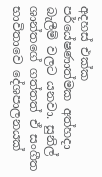අදහස් එක්ක පර්යේෂණාත්මක අත්හදා බැලීම් වලට යනවා. සුනිල් ශාන්තගේ ගත්තත් ඒ සංගීත භාවිතාවෙ දේශපාලනයක්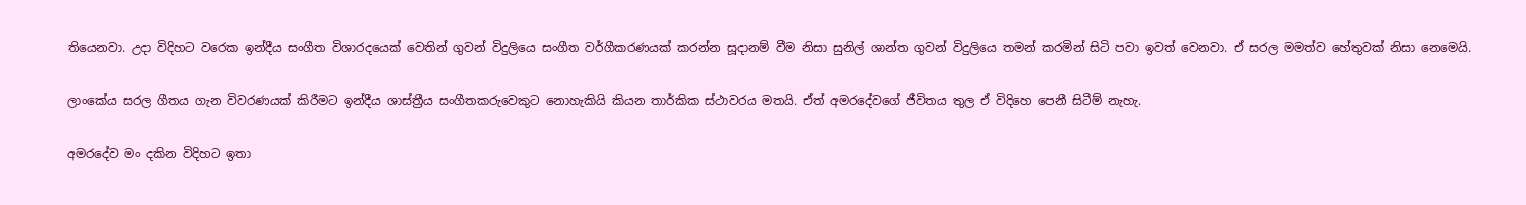තියෙනවා. උදා විදිහට වරෙක ඉන්දීය සංගීත විශාරදයෙක් වෙතින් ගුවන් විදුලියෙ සංගීත වර්ගීකරණයක් කරන්න සූදානම් වීම නිසා සුනිල් ශාන්ත ගුවන් විදුලියෙ තමන් කරමින් සිටි පවා ඉවත් වෙනවා. ඒ සරල මමත්ව හේතුවක් නිසා නෙමෙයි.

ලාංකේය සරල ගීතය ගැන විවරණයක් කිරීමට ඉන්දීය ශාස්ත්‍රීය සංගීතකරුවෙකුට නොහැකියි කියන තාර්කික ස්ථාවරය මතයි. ඒත් අමරදේවගේ ජීවිතය තුල ඒ විදිහෙ පෙනී සිටීම් නැහැ.

අමරදේව මං දකින විදිහට ඉතා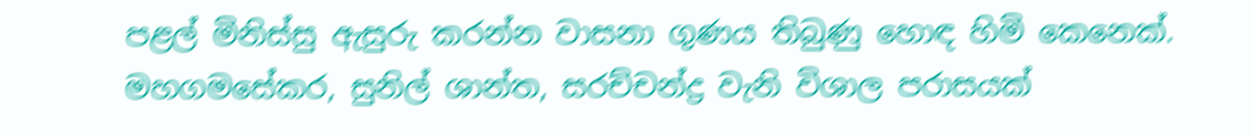පළල් මිනිස්සු ඇසුරු කරන්න වාසනා ගුණය තිබුණු හොඳ හිමි කෙනෙක්. මහගමසේකර, සුනිල් ශාන්ත, සරච්චන්ද්‍ර වැනි විශාල පරාසයක්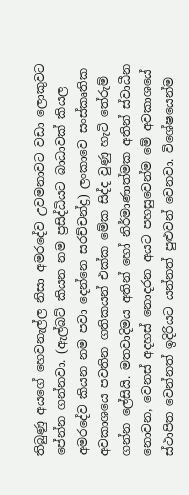තිබුණු අයගේ හෙවනැල්ල නිසා අමරදේව උවමනාවට වඩා ලොකුවට පේන්න ගන්නවා. (ඇල්බට් කියන නම ප්‍රසිද්ධියට බාධාවක් කියල අමරදේව කියන නම පවා දෙන්නෙ සරච්චන්ද්‍ර) ලංකාවෙ සංස්කෘතික අවකාශයෙ පවතින ගතිකයන් එක්ක මේක සිද්ද වුණු හැටි තේරුම් ගන්න ලේසියි. මතවාදිමය අතින් හෝ නිර්මාණාත්මක අතින් ස්වාධීන නොවන, වෙනස් අදහස් නොදරන අයට පහසුවෙන්ම මේ අවකාශයේ ස්ථාපිත වෙන්නත් ඉදිරියට යන්නත් පුළුවන් වෙනවා. විශේෂයෙන්ම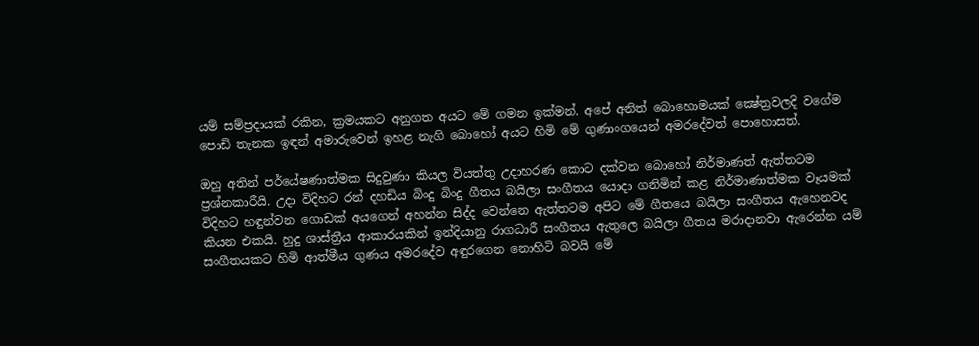යම් සම්ප්‍රදායක් රකින, ක්‍රමයකට අනුගත අයට මේ ගමන ඉක්මන්. අපේ අනිත් බොහොමයක් ක්‍ෂේත්‍රවලදි වගේම පොඩි තැනක ඉඳන් අමාරුවෙන් ඉහළ නැගි බොහෝ අයට හිමි මේ ගුණාංගයෙන් අමරදේවත් පොහොසත්.

ඔහු අතින් පර්යේෂණාත්මක සිදුවුණා කියල වියත්තු උදාහරණ කොට දක්වන බොහෝ නිර්මාණත් ඇත්තටම ප්‍රශ්නකාරීයි. උදා විදිහට රන් දහඩිය බිංදු බිංදු ගීතය බයිලා සංගීතය යොදා ගනිමින් කළ නිර්මාණාත්මක වෑයමක් විදිහට හඳුන්වන ගොඩක් අයගෙන් අහන්න සිද්ද වෙන්නෙ ඇත්තටම අපිට මේ ගීතයෙ බයිලා සංගීතය ඇහෙනවද කියන එකයි. හුදු ශාස්ත්‍රීය ආකාරයකින් ඉන්දියානු රාගධාරී සංගීතය ඇතුලෙ බයිලා ගීතය මරාදානවා ඇරෙන්න යම් සංගීතයකට හිමි ආත්මීය ගුණය අමරදේව අඳුරගෙන නොහිටි බවයි මේ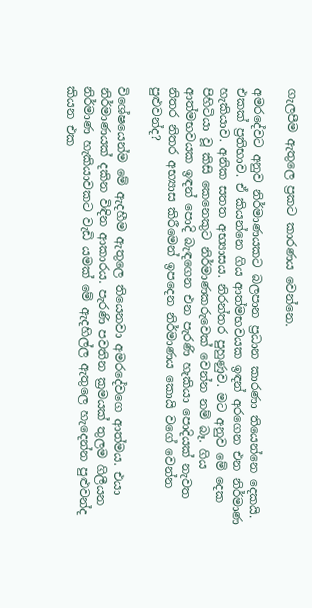ගැලපීම ඇතුලෙ ප්‍රකට කාරණය වෙන්නෙ.

අමරදේවට අනුව නිර්මාණයකට බලපාන ප්‍රධාන කාරණා තියෙන්නෙ දෙකයි. එකක් ප්‍රතිභාව. ඒ කියන්නෙ ගිය ආත්මභවයක ඉඳන් අරගෙන එන නිර්මාණ හැකියාව. අනික සතත අභ්‍යාසය. නිරන්තර පුහුණුව. මට අනුව මේ දෙක පිහිටියා වූ කිසි කෙනෙකුට නිර්මාණකරුවෙක් වෙන්න නම් බෑ. ගිය ආත්මභවයක ඉඳන් පොදි බැඳගෙන එන පැරණි හැකියා පොදියක් නැවත නිතර නිතර අභ්‍යාස කිරීමෙන් ඉපදෙන නිර්මාණය කොයි වගේ වෙන්න පුළුවන්ද?

විශේෂයෙන්ම මේ ඇදහීම ඇතුලෙ තියෙනවා අමරදේවගෙ ආත්මය. එයා නිර්මාණයක් දකින විඳින ආකාරය. පැරණි පවතින ක්‍රමයක් තුලම ගිලීයන නිර්මාණ හැකියාවකට වැඩි යමක් මේ ඇදහිල්ල ඇතුලෙ හැදෙන්න පුළුවන්ද කියන එක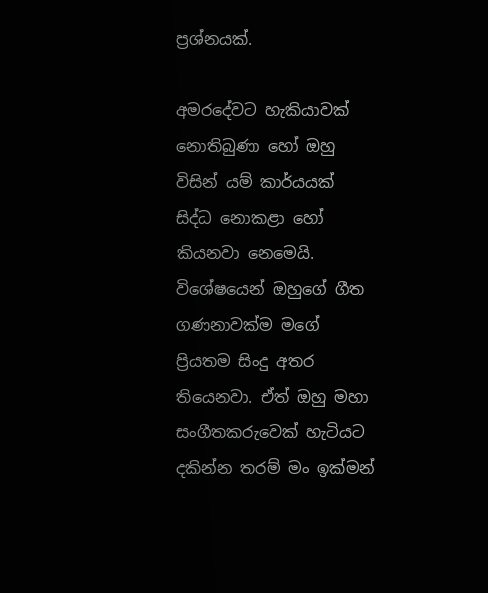ප්‍රශ්නයක්.

අමරදේවට හැකියාවක් නොතිබුණා හෝ ඔහු විසින් යම් කාර්යයක් සිද්ධ නොකළා හෝ කියනවා නෙමෙයි. විශේෂයෙන් ඔහුගේ ගීත ගණනාවක්ම මගේ ප්‍රියතම සිංදු අතර තියෙනවා. ඒත් ඔහු මහා සංගීතකරුවෙක් හැටියට දකින්න තරම් මං ඉක්මන්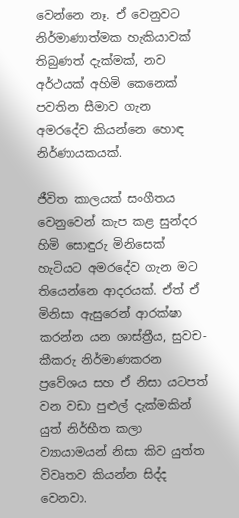වෙන්නෙ නෑ. ඒ වෙනුවට නිර්මාණාත්මක හැකියාවක් තිබුණත් දැක්මක්, නව අර්ථයක් අහිමි කෙනෙක් පවතින සීමාව ගැන අමරදේව කියන්නෙ හොඳ නිර්ණායකයක්.

ජීවිත කාලයක් සංගීතය වෙනුවෙන් කැප කළ සුන්දර හිමි සොඳුරු මිනිසෙක් හැටියට අමරදේව ගැන මට තියෙන්නෙ ආදරයක්. ඒත් ඒ මිනිසා ඇසුරෙන් ආරක්ෂා කරන්න යන ශාස්ත්‍රීය, සුවච-කීකරු නිර්මාණකරන ප්‍රවේශය සහ ඒ නිසා යටපත් වන වඩා පුළුල් දැක්මකින් යුත් නිර්භීත කලා ව්‍යායාමයන් නිසා කිව යුත්ත විවෘතව කියන්න සිද්ද වෙනවා.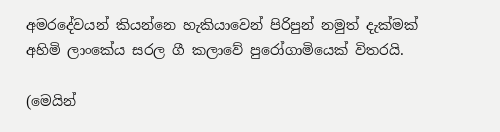අමරදේවයන් කියන්නෙ හැකියාවෙන් පිරිපුන් නමුත් දැක්මක් අහිමි ලාංකේය සරල ගී කලාවේ පුරෝගාමියෙක් විතරයි.

(මෙයින්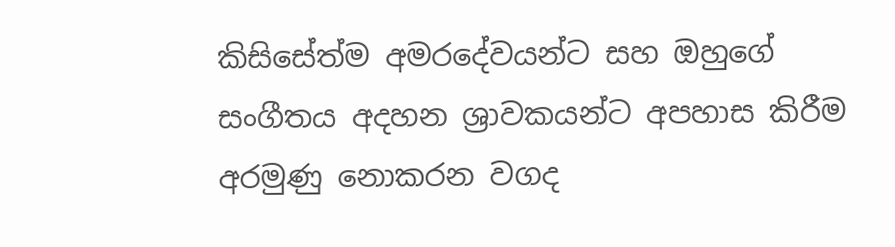කිසිසේත්ම අමරදේවයන්ට සහ ඔහුගේ සංගීතය අදහන ශ්‍රාවකයන්ට අපහාස කිරීම අරමුණු නොකරන වගද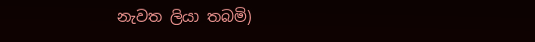නැවත ලියා තබමි)